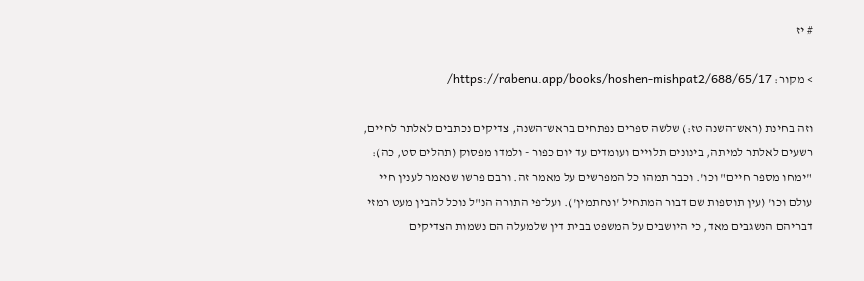# יז

> מקור: https://rabenu.app/books/hoshen-mishpat2/688/65/17/

וזה בחינת (ראש־השנה טז:) שלשה ספרים נפתחים בראש־השנה, צדיקים נכתבים לאלתר לחיים, רשעים לאלתר למיתה, בינונים תלויים ועומדים עד יום כפור - ולמדו מפסוק (תהלים סט, כה): "ימחו מספר חיים" וכו'. וכבר תמהו כל המפרשים על מאמר זה. ורבם פרשו שנאמר לענין חיי עולם וכו' (עין תוספות שם דבור המתחיל 'ונחתמין'). ועל־פי התורה הנ"ל נוכל להבין מעט רמזי דבריהם הנשגבים מאד, כי היושבים על המשפט בבית דין שלמעלה הם נשמות הצדיקים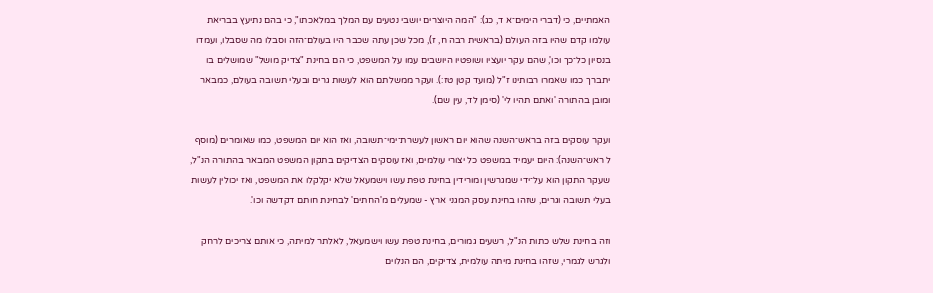האמתיים, כי (דברי הימים־א ד, כג): "המה היוצרים יושבי נטעים עם המלך במלאכתו", כי בהם נתיעץ בבריאת עולמו קדם שהיו בזה העולם (בראשית רבה ח, ז), מכל שכן עתה שכבר היו בעולם־הזה וסבלו מה שסבלו, ועמדו בנסיון כל־כך וכו', שהם עקר יועציו ושופטיו היושבים עמו על המשפט, כי הם בחינת "צדיק מושל" שמושלים בו יתברך כמו שאמרו רבותינו ז"ל (מועד קטן טז:). ועקר ממשלתם הוא לעשות גרים ובעלי תשובה בעולם, כמבאר ומובן בהתורה 'ואתם תהיו לי' (סימן לד, עין שם).

ועקר עוסקים בזה בראש־השנה שהוא יום ראשון לעשרת־ימי־תשובה, ואז הוא יום המשפט, כמו שאומרים (מוסף ל ראש־השנה): היום יעמיד במשפט כל יצורי עולמים, ואז עוסקים הצדיקים בתקון המשפט המבאר בהתורה הנ"ל, שעקר התקון הוא על־ידי שמגרשין ומורידין בחינת טפת עשו וישמעאל שלא יקלקלו את המשפט, ואז יכולין לעשות בעלי תשובה וגרים, שזהו בחינת עסק המגני ארץ - שמעלים מ'החתים' לבחינת חותם דקדשה וכו'.

וזה בחינת שלש כתות הנ"ל, רשעים גמורים, בחינת טפת עשו וישמעאל, לאלתר למיתה, כי אותם צריכים לרחק ולגרש לגמרי, שזהו בחינת מיתה עולמית, צדיקים, הם הנלוים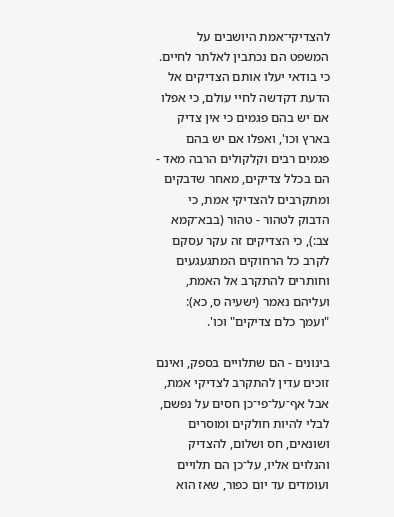להצדיקי־אמת היושבים על המשפט הם נכתבין לאלתר לחיים. כי בודאי יעלו אותם הצדיקים אל הדעת דקדשה לחיי עולם, כי אפלו אם יש בהם פגמים כי אין צדיק בארץ וכו', ואפלו אם יש בהם פגמים רבים וקלקולים הרבה מאד - הם בכלל צדיקים, מאחר שדבקים ומתקרבים להצדיקי אמת, כי הדבוק לטהור - טהור (בבא־קמא צב:), כי הצדיקים זה עקר עסקם לקרב כל הרחוקים המתגעגעים וחותרים להתקרב אל האמת, ועליהם נאמר (ישעיה ס, כא): "ועמך כלם צדיקים" וכו'.

בינונים - הם שתלויים בספק, ואינם זוכים עדין להתקרב לצדיקי אמת, אבל אף־על־פי־כן חסים על נפשם, לבלי להיות חולקים ומוסרים ושונאים, חס ושלום, להצדיק והנלוים אליו, על־כן הם תלויים ועומדים עד יום כפור, שאז הוא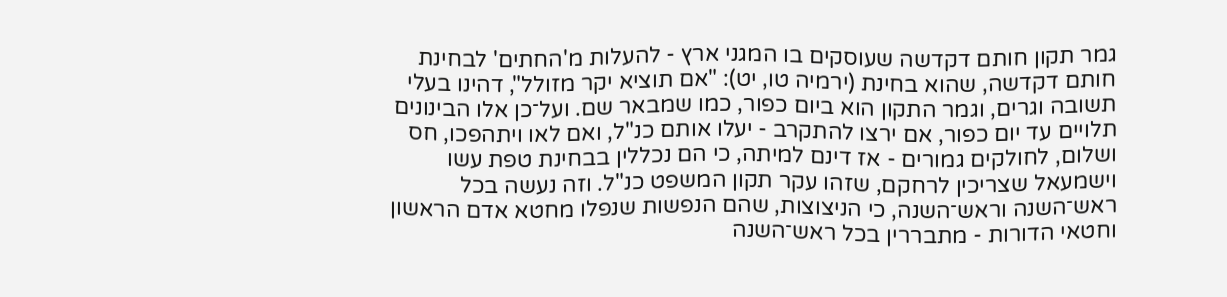גמר תקון חותם דקדשה שעוסקים בו המגני ארץ - להעלות מ'החתים' לבחינת חותם דקדשה, שהוא בחינת (ירמיה טו, יט): "אם תוציא יקר מזולל", דהינו בעלי תשובה וגרים, וגמר התקון הוא ביום כפור, כמו שמבאר שם. ועל־כן אלו הבינונים תלויים עד יום כפור, אם ירצו להתקרב - יעלו אותם כנ"ל, ואם לאו ויתהפכו, חס ושלום, לחולקים גמורים - אז דינם למיתה, כי הם נכללין בבחינת טפת עשו וישמעאל שצריכין לרחקם, שזהו עקר תקון המשפט כנ"ל. וזה נעשה בכל ראש־השנה וראש־השנה, כי הניצוצות, שהם הנפשות שנפלו מחטא אדם הראשון וחטאי הדורות - מתבררין בכל ראש־השנה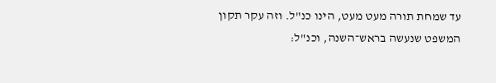עד שמחת תורה מעט מעט, הינו כנ"ל. וזה עקר תקון המשפט שנעשה בראש־השנה, וכנ"ל: